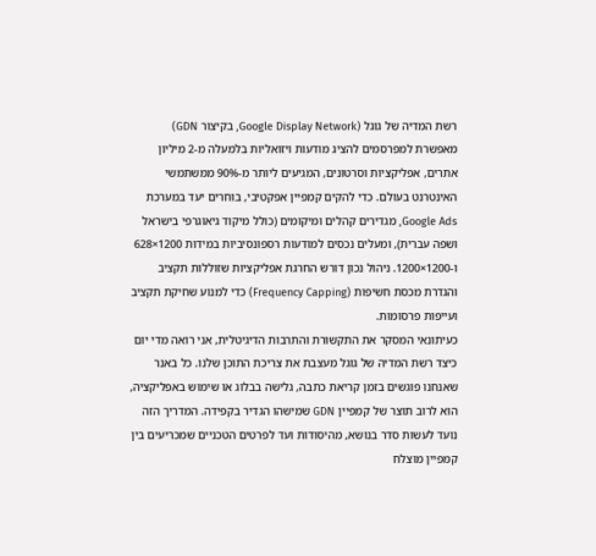רשת המדיה של גוגל (Google Display Network, בקיצור GDN) מאפשרת למפרסמים להציג מודעות ויזואליות בלמעלה מ-2 מיליון אתרים, אפליקציות וסרטונים, המגיעים ליותר מ-90% ממשתמשי האינטרנט בעולם. כדי להקים קמפיין אפקטיבי, בוחרים יעד במערכת Google Ads, מגדירים קהלים ומיקומים (כולל מיקוד גיאוגרפי בישראל ושפה עברית), ומעלים נכסים למודעות רספונסיביות במידות 1200×628 ו-1200×1200. ניהול נכון דורש החרגת אפליקציות שזוללות תקציב והגדרת מכסת חשיפות (Frequency Capping) כדי למנוע שחיקת תקציב ועייפות פרסומות.
כעיתונאי המסקר את התקשורת והתרבות הדיגיטלית, אני רואה מדי יום כיצד רשת המדיה של גוגל מעצבת את צריכת התוכן שלנו. כל באנר שאנחנו פוגשים בזמן קריאת כתבה, גלישה בבלוג או שימוש באפליקציה, הוא לרוב תוצר של קמפיין GDN שמישהו הגדיר בקפידה. המדריך הזה נועד לעשות סדר בנושא, מהיסודות ועד לפרטים הטכניים שמכריעים בין קמפיין מוצלח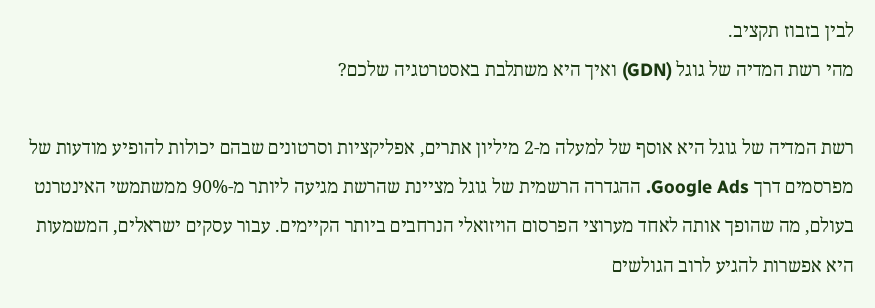לבין בזבוז תקציב.
מהי רשת המדיה של גוגל (GDN) ואיך היא משתלבת באסטרטגיה שלכם?

רשת המדיה של גוגל היא אוסף של למעלה מ-2 מיליון אתרים, אפליקציות וסרטונים שבהם יכולות להופיע מודעות של מפרסמים דרך Google Ads. ההגדרה הרשמית של גוגל מציינת שהרשת מגיעה ליותר מ-90% ממשתמשי האינטרנט בעולם, מה שהופך אותה לאחד מערוצי הפרסום הויזואלי הנרחבים ביותר הקיימים. עבור עסקים ישראלים, המשמעות היא אפשרות להגיע לרוב הגולשים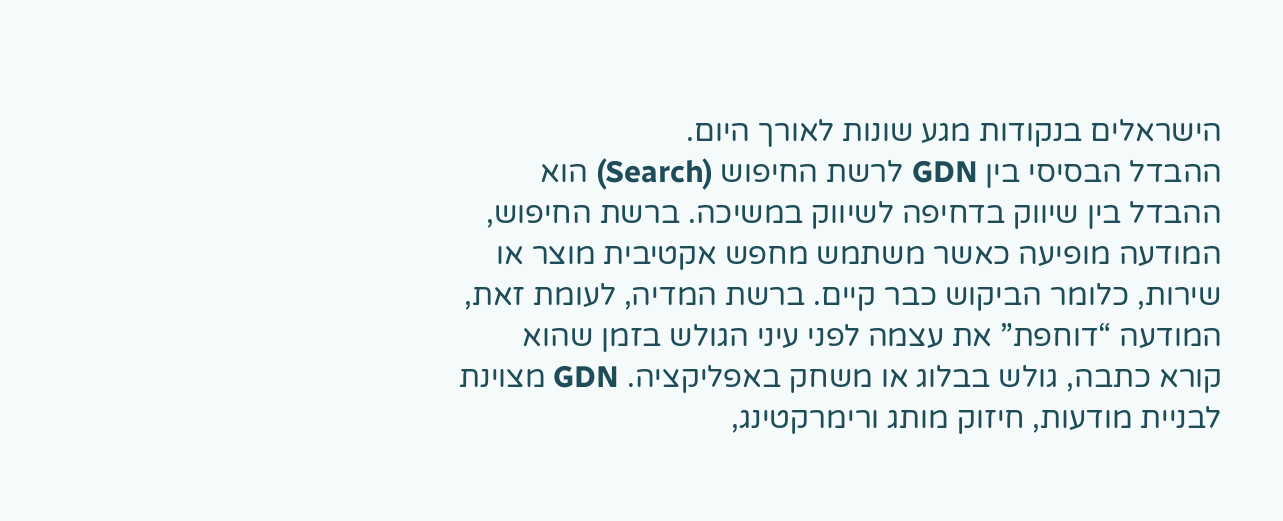הישראלים בנקודות מגע שונות לאורך היום.
ההבדל הבסיסי בין GDN לרשת החיפוש (Search) הוא ההבדל בין שיווק בדחיפה לשיווק במשיכה. ברשת החיפוש, המודעה מופיעה כאשר משתמש מחפש אקטיבית מוצר או שירות, כלומר הביקוש כבר קיים. ברשת המדיה, לעומת זאת, המודעה “דוחפת” את עצמה לפני עיני הגולש בזמן שהוא קורא כתבה, גולש בבלוג או משחק באפליקציה. GDN מצוינת לבניית מודעות, חיזוק מותג ורימרקטינג,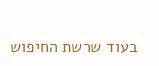בעוד שרשת החיפוש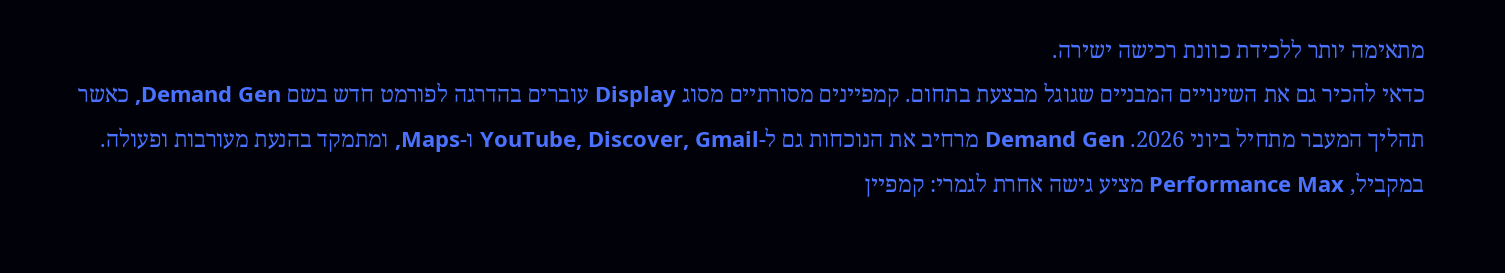מתאימה יותר ללכידת כוונת רכישה ישירה.
כדאי להכיר גם את השינויים המבניים שגוגל מבצעת בתחום. קמפיינים מסורתיים מסוג Display עוברים בהדרגה לפורמט חדש בשם Demand Gen, כאשר תהליך המעבר מתחיל ביוני 2026. Demand Gen מרחיב את הנוכחות גם ל-YouTube, Discover, Gmail ו-Maps, ומתמקד בהנעת מעורבות ופעולה. במקביל, Performance Max מציע גישה אחרת לגמרי: קמפיין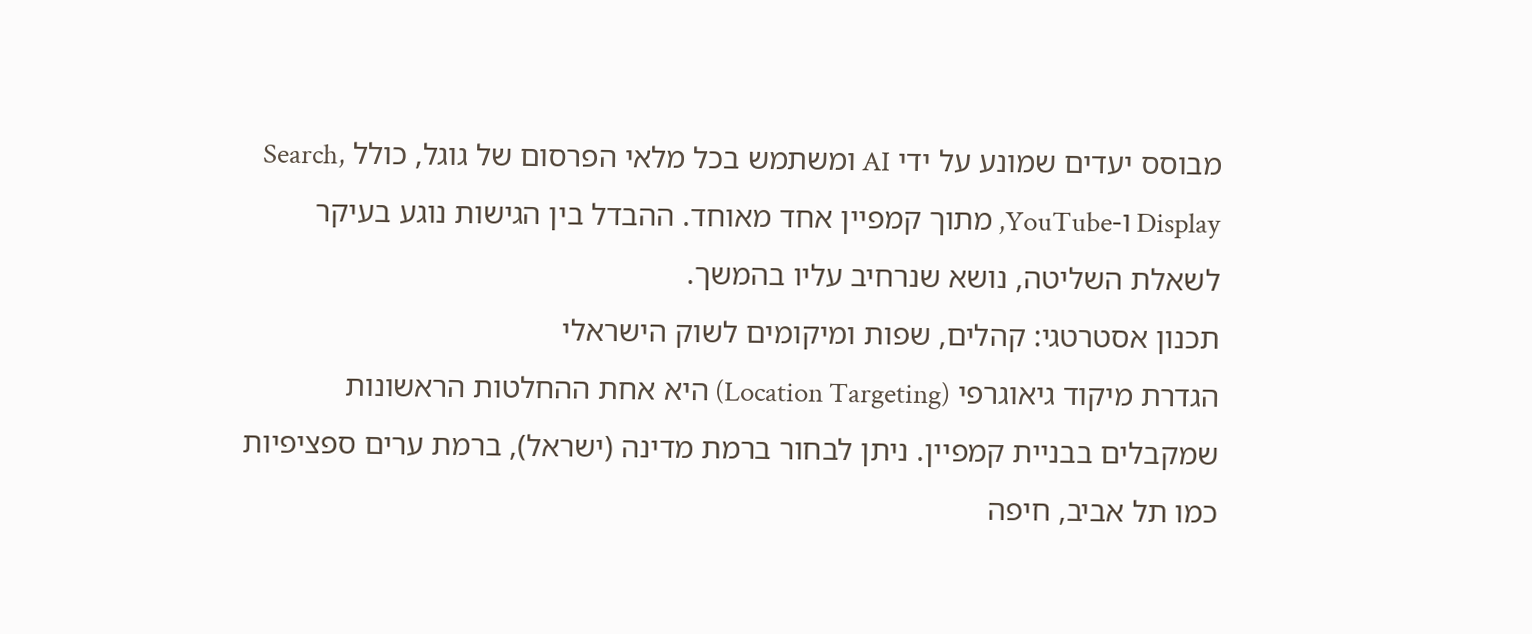מבוסס יעדים שמונע על ידי AI ומשתמש בכל מלאי הפרסום של גוגל, כולל Search, Display ו-YouTube, מתוך קמפיין אחד מאוחד. ההבדל בין הגישות נוגע בעיקר לשאלת השליטה, נושא שנרחיב עליו בהמשך.
תכנון אסטרטגי: קהלים, שפות ומיקומים לשוק הישראלי
הגדרת מיקוד גיאוגרפי (Location Targeting) היא אחת ההחלטות הראשונות שמקבלים בבניית קמפיין. ניתן לבחור ברמת מדינה (ישראל), ברמת ערים ספציפיות כמו תל אביב, חיפה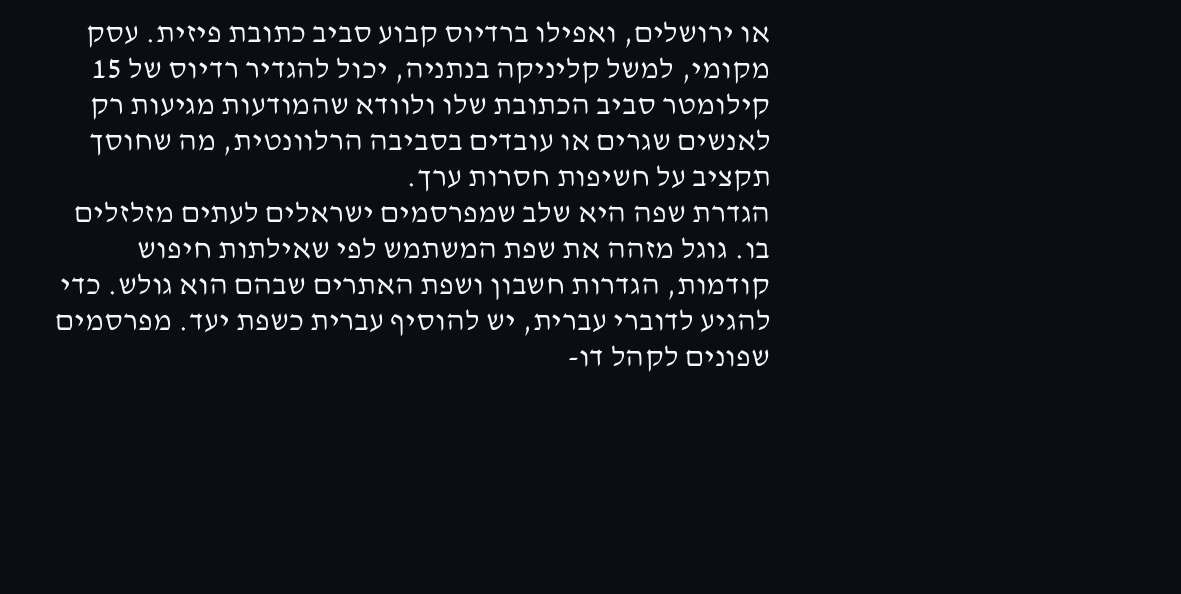או ירושלים, ואפילו ברדיוס קבוע סביב כתובת פיזית. עסק מקומי, למשל קליניקה בנתניה, יכול להגדיר רדיוס של 15 קילומטר סביב הכתובת שלו ולוודא שהמודעות מגיעות רק לאנשים שגרים או עובדים בסביבה הרלוונטית, מה שחוסך תקציב על חשיפות חסרות ערך.
הגדרת שפה היא שלב שמפרסמים ישראלים לעתים מזלזלים בו. גוגל מזהה את שפת המשתמש לפי שאילתות חיפוש קודמות, הגדרות חשבון ושפת האתרים שבהם הוא גולש. כדי להגיע לדוברי עברית, יש להוסיף עברית כשפת יעד. מפרסמים שפונים לקהל דו-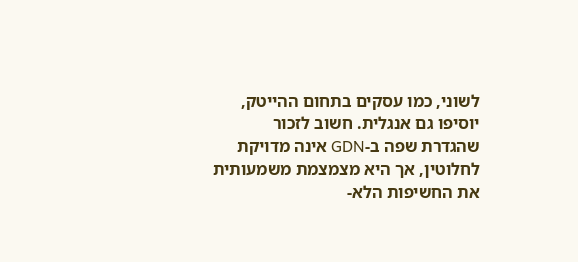לשוני, כמו עסקים בתחום ההייטק, יוסיפו גם אנגלית. חשוב לזכור שהגדרת שפה ב-GDN אינה מדויקת לחלוטין, אך היא מצמצמת משמעותית את החשיפות הלא-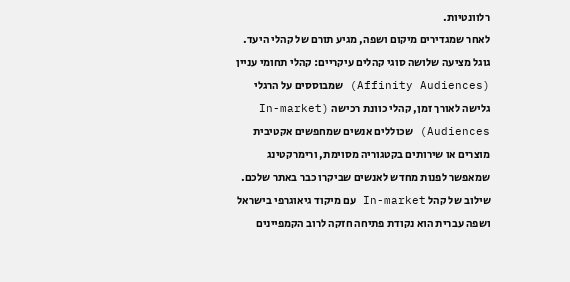רלוונטיות.
לאחר שמגדירים מיקום ושפה, מגיע תורם של קהלי היעד. גוגל מציעה שלושה סוגי קהלים עיקריים: קהלי תחומי עניין (Affinity Audiences) שמבוססים על הרגלי גלישה לאורך זמן, קהלי כוונת רכישה (In-market Audiences) שכוללים אנשים שמחפשים אקטיבית מוצרים או שירותים בקטגוריה מסוימת, ורימרקטינג שמאפשר לפנות מחדש לאנשים שביקרו כבר באתר שלכם. שילוב של קהל In-market עם מיקוד גיאוגרפי בישראל ושפה עברית הוא נקודת פתיחה חזקה לרוב הקמפיינים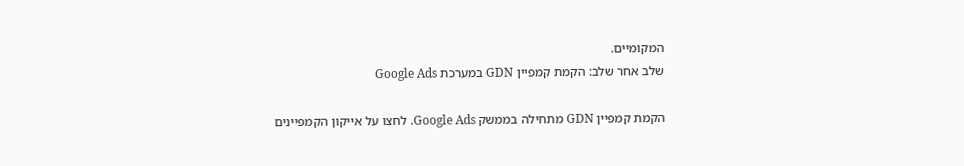המקומיים.
שלב אחר שלב: הקמת קמפיין GDN במערכת Google Ads

הקמת קמפיין GDN מתחילה בממשק Google Ads. לחצו על אייקון הקמפיינים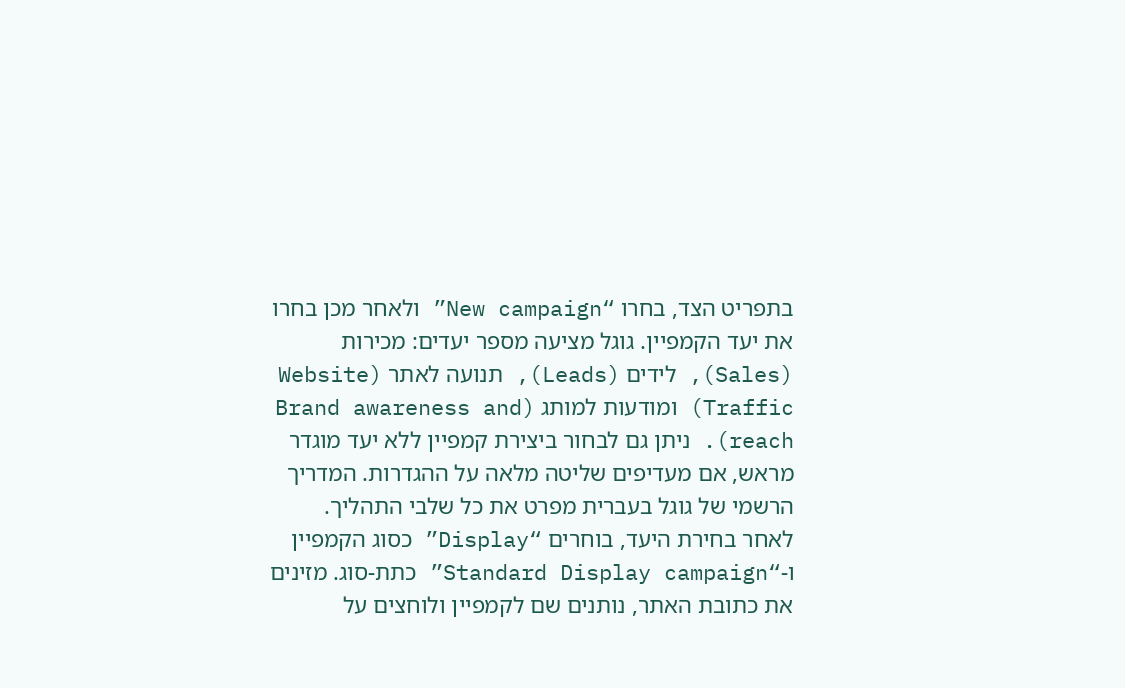בתפריט הצד, בחרו “New campaign” ולאחר מכן בחרו את יעד הקמפיין. גוגל מציעה מספר יעדים: מכירות (Sales), לידים (Leads), תנועה לאתר (Website Traffic) ומודעות למותג (Brand awareness and reach). ניתן גם לבחור ביצירת קמפיין ללא יעד מוגדר מראש, אם מעדיפים שליטה מלאה על ההגדרות. המדריך הרשמי של גוגל בעברית מפרט את כל שלבי התהליך.
לאחר בחירת היעד, בוחרים “Display” כסוג הקמפיין ו-“Standard Display campaign” כתת-סוג. מזינים את כתובת האתר, נותנים שם לקמפיין ולוחצים על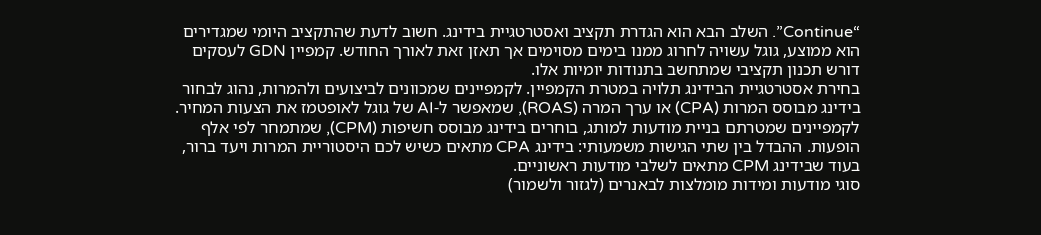“Continue”. השלב הבא הוא הגדרת תקציב ואסטרטגיית בידינג. חשוב לדעת שהתקציב היומי שמגדירים הוא ממוצע, גוגל עשויה לחרוג ממנו בימים מסוימים אך תאזן זאת לאורך החודש. קמפיין GDN לעסקים דורש תכנון תקציבי שמתחשב בתנודות יומיות אלו.
בחירת אסטרטגיית הבידינג תלויה במטרת הקמפיין. לקמפיינים שמכוונים לביצועים ולהמרות, נהוג לבחור בידינג מבוסס המרות (CPA) או ערך המרה (ROAS), שמאפשר ל-AI של גוגל לאופטמז את הצעות המחיר. לקמפיינים שמטרתם בניית מודעות למותג, בוחרים בידינג מבוסס חשיפות (CPM), שמתמחר לפי אלף הופעות. ההבדל בין שתי הגישות משמעותי: בידינג CPA מתאים כשיש לכם היסטוריית המרות ויעד ברור, בעוד שבידינג CPM מתאים לשלבי מודעות ראשוניים.
סוגי מודעות ומידות מומלצות לבאנרים (לגזור ולשמור)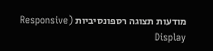מודעות תצוגה רספונסיביות (Responsive Display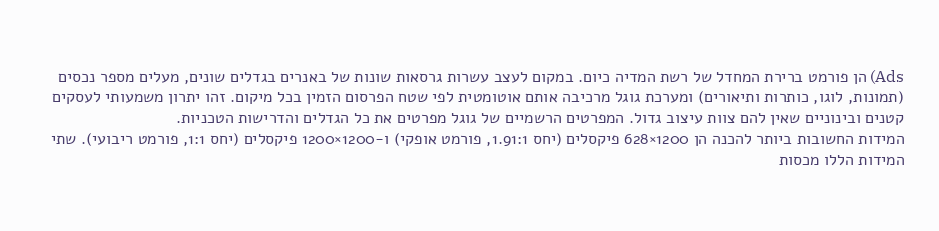Ads) הן פורמט ברירת המחדל של רשת המדיה כיום. במקום לעצב עשרות גרסאות שונות של באנרים בגדלים שונים, מעלים מספר נכסים (תמונות, לוגו, כותרות ותיאורים) ומערכת גוגל מרכיבה אותם אוטומטית לפי שטח הפרסום הזמין בכל מיקום. זהו יתרון משמעותי לעסקים קטנים ובינוניים שאין להם צוות עיצוב גדול. המפרטים הרשמיים של גוגל מפרטים את כל הגדלים והדרישות הטכניות.
המידות החשובות ביותר להכנה הן 1200×628 פיקסלים (יחס 1.91:1, פורמט אופקי) ו-1200×1200 פיקסלים (יחס 1:1, פורמט ריבועי). שתי המידות הללו מכסות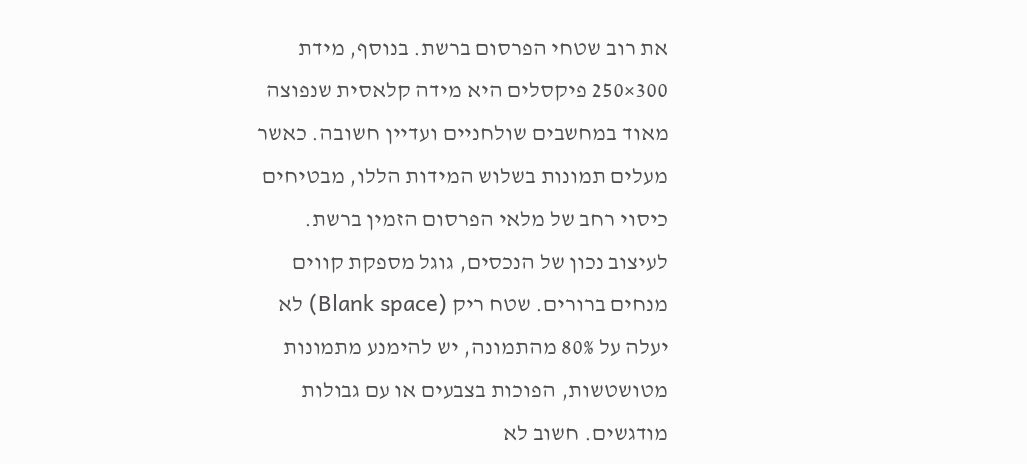את רוב שטחי הפרסום ברשת. בנוסף, מידת 300×250 פיקסלים היא מידה קלאסית שנפוצה מאוד במחשבים שולחניים ועדיין חשובה. כאשר מעלים תמונות בשלוש המידות הללו, מבטיחים כיסוי רחב של מלאי הפרסום הזמין ברשת.
לעיצוב נכון של הנכסים, גוגל מספקת קווים מנחים ברורים. שטח ריק (Blank space) לא יעלה על 80% מהתמונה, יש להימנע מתמונות מטושטשות, הפוכות בצבעים או עם גבולות מודגשים. חשוב לא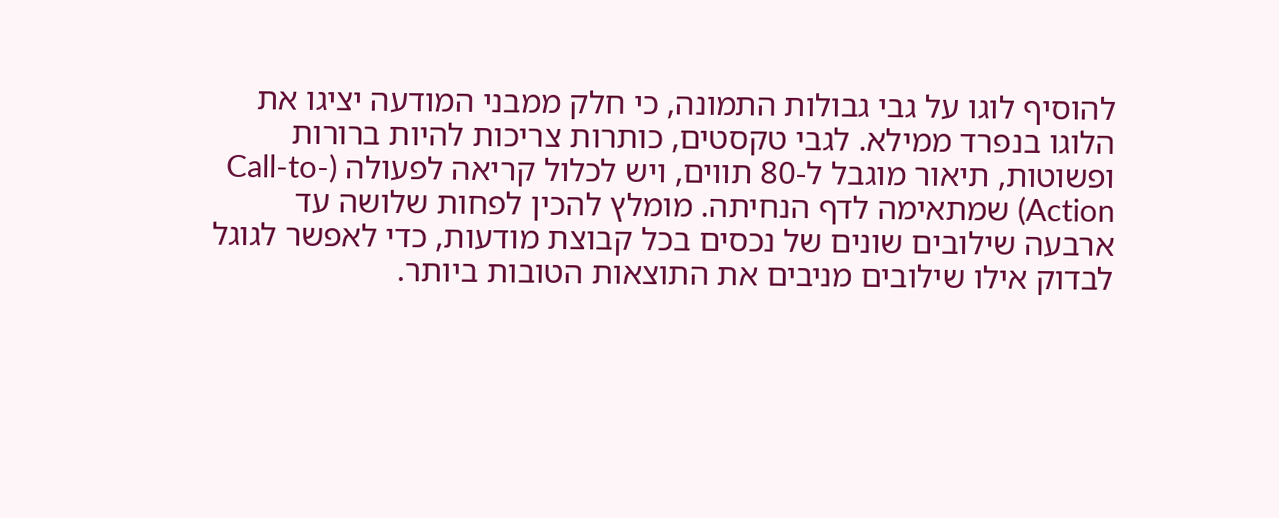להוסיף לוגו על גבי גבולות התמונה, כי חלק ממבני המודעה יציגו את הלוגו בנפרד ממילא. לגבי טקסטים, כותרות צריכות להיות ברורות ופשוטות, תיאור מוגבל ל-80 תווים, ויש לכלול קריאה לפעולה (Call-to-Action) שמתאימה לדף הנחיתה. מומלץ להכין לפחות שלושה עד ארבעה שילובים שונים של נכסים בכל קבוצת מודעות, כדי לאפשר לגוגל לבדוק אילו שילובים מניבים את התוצאות הטובות ביותר.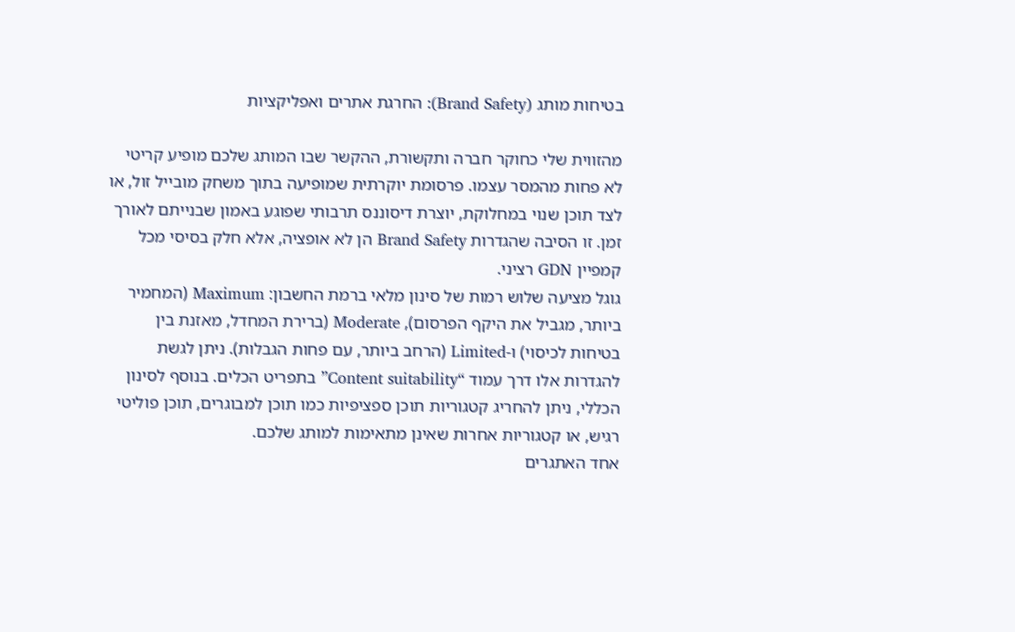בטיחות מותג (Brand Safety): החרגת אתרים ואפליקציות

מהזווית שלי כחוקר חברה ותקשורת, ההקשר שבו המותג שלכם מופיע קריטי לא פחות מהמסר עצמו. פרסומת יוקרתית שמופיעה בתוך משחק מובייל זול, או לצד תוכן שנוי במחלוקת, יוצרת דיסוננס תרבותי שפוגע באמון שבנייתם לאורך זמן. זו הסיבה שהגדרות Brand Safety הן לא אופציה, אלא חלק בסיסי מכל קמפיין GDN רציני.
גוגל מציעה שלוש רמות של סינון מלאי ברמת החשבון: Maximum (המחמיר ביותר, מגביל את היקף הפרסום), Moderate (ברירת המחדל, מאזנת בין בטיחות לכיסוי) ו-Limited (הרחב ביותר, עם פחות הגבלות). ניתן לגשת להגדרות אלו דרך עמוד “Content suitability” בתפריט הכלים. בנוסף לסינון הכללי, ניתן להחריג קטגוריות תוכן ספציפיות כמו תוכן למבוגרים, תוכן פוליטי רגיש, או קטגוריות אחרות שאינן מתאימות למותג שלכם.
אחד האתגרים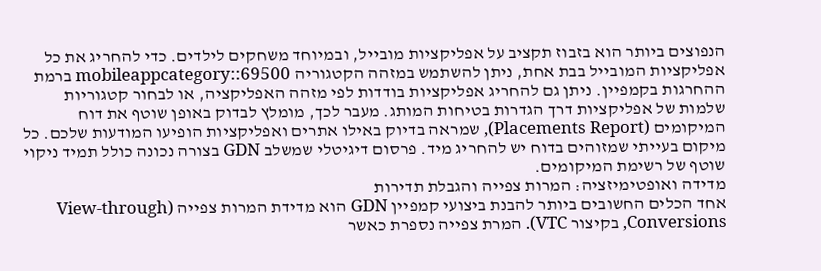הנפוצים ביותר הוא בזבוז תקציב על אפליקציות מובייל, ובמיוחד משחקים לילדים. כדי להחריג את כל אפליקציות המובייל בבת אחת, ניתן להשתמש במזהה הקטגוריה mobileappcategory::69500 ברמת ההחרגות בקמפיין. ניתן גם להחריג אפליקציות בודדות לפי מזהה האפליקציה, או לבחור קטגוריות שלמות של אפליקציות דרך הגדרות בטיחות המותג. מעבר לכך, מומלץ לבדוק באופן שוטף את דוח המיקומים (Placements Report), שמראה בדיוק באילו אתרים ואפליקציות הופיעו המודעות שלכם. כל מיקום בעייתי שמזוהים בדוח יש להחריג מיד. פרסום דיגיטלי שמשלב GDN בצורה נכונה כולל תמיד ניקוי שוטף של רשימת המיקומים.
מדידה ואופטימיזציה: המרות צפייה והגבלת תדירות
אחד הכלים החשובים ביותר להבנת ביצועי קמפיין GDN הוא מדידת המרות צפייה (View-through Conversions, בקיצור VTC). המרת צפייה נספרת כאשר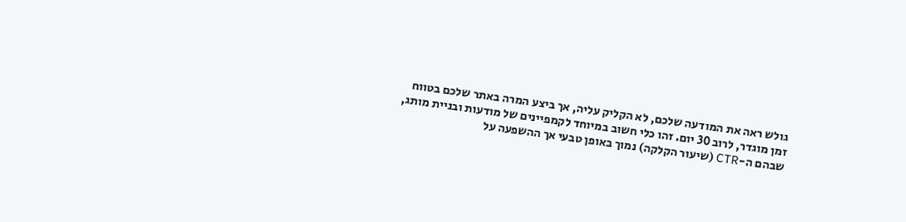גולש ראה את המודעה שלכם, לא הקליק עליה, אך ביצע המרה באתר שלכם בטווח זמן מוגדר, לרוב 30 יום. זהו כלי חשוב במיוחד לקמפיינים של מודעות ובניית מותג, שבהם ה-CTR (שיעור הקלקה) נמוך באופן טבעי אך ההשפעה על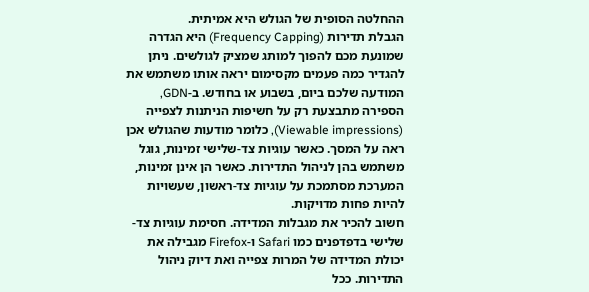ההחלטה הסופית של הגולש היא אמיתית.
הגבלת תדירות (Frequency Capping) היא הגדרה שמונעת מכם להפוך למותג שמציק לגולשים. ניתן להגדיר כמה פעמים מקסימום יראה אותו משתמש את המודעה שלכם ביום, בשבוע או בחודש. ב-GDN, הספירה מתבצעת רק על חשיפות הניתנות לצפייה (Viewable impressions), כלומר מודעות שהגולש אכן ראה על המסך. כאשר עוגיות צד-שלישי זמינות, גוגל משתמש בהן לניהול התדירות. כאשר הן אינן זמינות, המערכת מסתמכת על עוגיות צד-ראשון, שעשויות להיות פחות מדויקות.
חשוב להכיר את מגבלות המדידה. חסימת עוגיות צד-שלישי בדפדפנים כמו Safari ו-Firefox מגבילה את יכולת המדידה של המרות צפייה ואת דיוק ניהול התדירות. ככל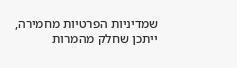שמדיניות הפרטיות מחמירה, ייתכן שחלק מהמרות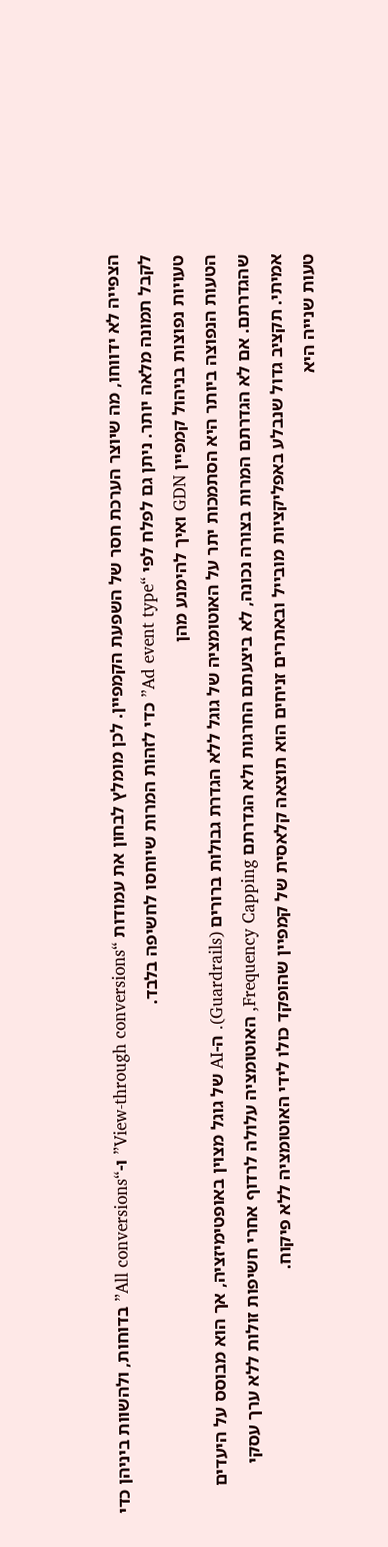הצפייה לא ידווחו, מה שיוצר הערכת חסר של השפעת הקמפיין. לכן מומלץ לבחון את עמודות “View-through conversions” ו-“All conversions” בדוחות, ולהשוות ביניהן כדי לקבל תמונה מלאה יותר. ניתן גם לפלח לפי “Ad event type” כדי לזהות המרות שיוחסו לחשיפה בלבד.
טעויות נפוצות בניהול קמפיין GDN ואיך להימנע מהן
הטעות הנפוצה ביותר היא הסתמכות יתר על האוטומציה של גוגל ללא הגדרת גבולות ברורים (Guardrails). ה-AI של גוגל מצוין באופטימיזציה, אך הוא מבוסס על היעדים שהגדרתם. אם לא הגדרתם המרות בצורה נכונה, לא ביצעתם החרגות ולא הגדרתם Frequency Capping, האוטומציה עלולה לרדוף אחרי חשיפות זולות ללא ערך עסקי אמיתי. תקציב גדול שנבלע באפליקציות מובייל ובאתרים זניחים הוא תוצאה קלאסית של קמפיין שהופקד כולו לידי האוטומציה ללא פיקוח.
טעות שנייה היא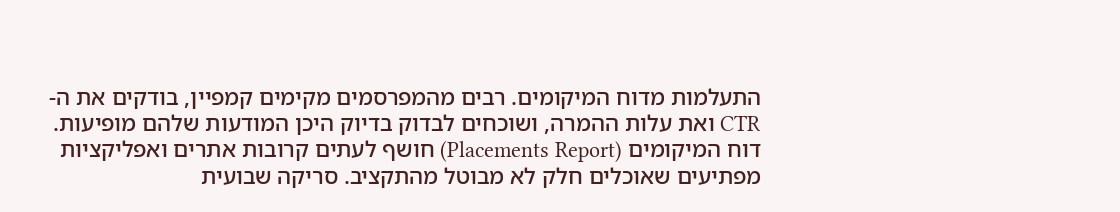התעלמות מדוח המיקומים. רבים מהמפרסמים מקימים קמפיין, בודקים את ה-CTR ואת עלות ההמרה, ושוכחים לבדוק בדיוק היכן המודעות שלהם מופיעות. דוח המיקומים (Placements Report) חושף לעתים קרובות אתרים ואפליקציות מפתיעים שאוכלים חלק לא מבוטל מהתקציב. סריקה שבועית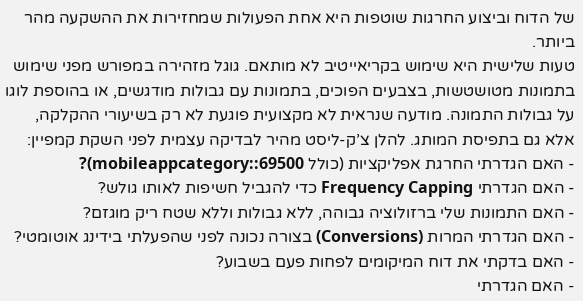של הדוח וביצוע החרגות שוטפות היא אחת הפעולות שמחזירות את ההשקעה מהר ביותר.
טעות שלישית היא שימוש בקריאייטיב לא מותאם. גוגל מזהירה במפורש מפני שימוש בתמונות מטושטשות, בצבעים הפוכים, בתמונות עם גבולות מודגשים, או בהוספת לוגו על גבולות התמונה. מודעה שנראית לא מקצועית פוגעת לא רק בשיעורי ההקלקה, אלא גם בתפיסת המותג. להלן צ’ק-ליסט מהיר לבדיקה עצמית לפני השקת קמפיין:
- האם הגדרתי החרגת אפליקציות (כולל mobileappcategory::69500)?
- האם הגדרתי Frequency Capping כדי להגביל חשיפות לאותו גולש?
- האם התמונות שלי ברזולוציה גבוהה, ללא גבולות וללא שטח ריק מוגזם?
- האם הגדרתי המרות (Conversions) בצורה נכונה לפני שהפעלתי בידינג אוטומטי?
- האם בדקתי את דוח המיקומים לפחות פעם בשבוע?
- האם הגדרתי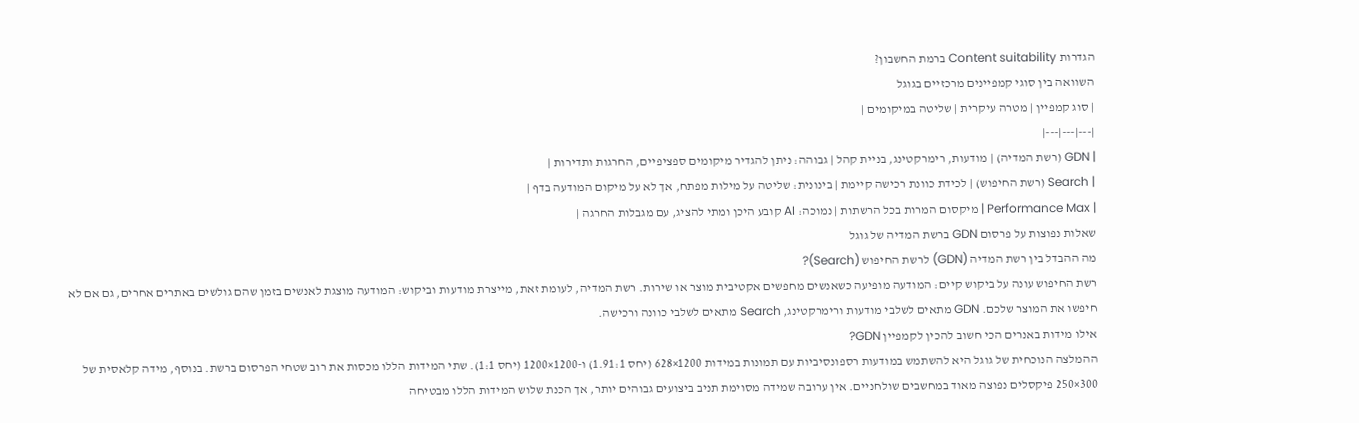הגדרות Content suitability ברמת החשבון?
השוואה בין סוגי קמפיינים מרכזיים בגוגל
| סוג קמפיין | מטרה עיקרית | שליטה במיקומים |
|---|---|---|
| GDN (רשת המדיה) | מודעות, רימרקטינג, בניית קהל | גבוהה: ניתן להגדיר מיקומים ספציפיים, החרגות ותדירות |
| Search (רשת החיפוש) | לכידת כוונת רכישה קיימת | בינונית: שליטה על מילות מפתח, אך לא על מיקום המודעה בדף |
| Performance Max | מיקסום המרות בכל הרשתות | נמוכה: AI קובע היכן ומתי להציג, עם מגבלות החרגה |
שאלות נפוצות על פרסום GDN ברשת המדיה של גוגל
מה ההבדל בין רשת המדיה (GDN) לרשת החיפוש (Search)?
רשת החיפוש עונה על ביקוש קיים: המודעה מופיעה כשאנשים מחפשים אקטיבית מוצר או שירות. רשת המדיה, לעומת זאת, מייצרת מודעות וביקוש: המודעה מוצגת לאנשים בזמן שהם גולשים באתרים אחרים, גם אם לא חיפשו את המוצר שלכם. GDN מתאים לשלבי מודעות ורימרקטינג, Search מתאים לשלבי כוונה ורכישה.
אילו מידות באנרים הכי חשוב להכין לקמפיין GDN?
ההמלצה הנוכחית של גוגל היא להשתמש במודעות רספונסיביות עם תמונות במידות 1200×628 (יחס 1.91:1) ו-1200×1200 (יחס 1:1). שתי המידות הללו מכסות את רוב שטחי הפרסום ברשת. בנוסף, מידה קלאסית של 300×250 פיקסלים נפוצה מאוד במחשבים שולחניים. אין ערובה שמידה מסוימת תניב ביצועים גבוהים יותר, אך הכנת שלוש המידות הללו מבטיחה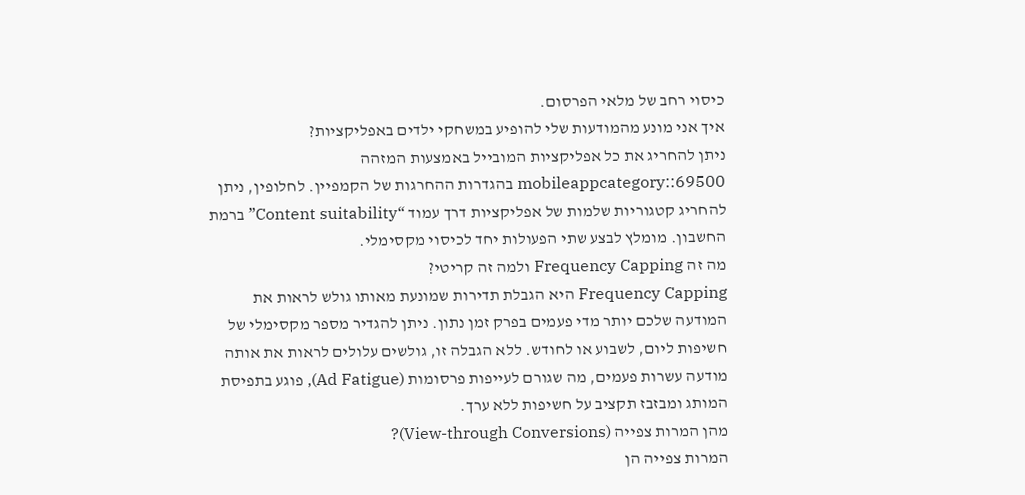כיסוי רחב של מלאי הפרסום.
איך אני מונע מהמודעות שלי להופיע במשחקי ילדים באפליקציות?
ניתן להחריג את כל אפליקציות המובייל באמצעות המזהה mobileappcategory::69500 בהגדרות ההחרגות של הקמפיין. לחלופין, ניתן להחריג קטגוריות שלמות של אפליקציות דרך עמוד “Content suitability” ברמת החשבון. מומלץ לבצע שתי הפעולות יחד לכיסוי מקסימלי.
מה זה Frequency Capping ולמה זה קריטי?
Frequency Capping היא הגבלת תדירות שמונעת מאותו גולש לראות את המודעה שלכם יותר מדי פעמים בפרק זמן נתון. ניתן להגדיר מספר מקסימלי של חשיפות ליום, לשבוע או לחודש. ללא הגבלה זו, גולשים עלולים לראות את אותה מודעה עשרות פעמים, מה שגורם לעייפות פרסומות (Ad Fatigue), פוגע בתפיסת המותג ומבזבז תקציב על חשיפות ללא ערך.
מהן המרות צפייה (View-through Conversions)?
המרות צפייה הן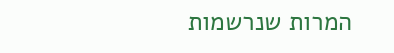המרות שנרשמות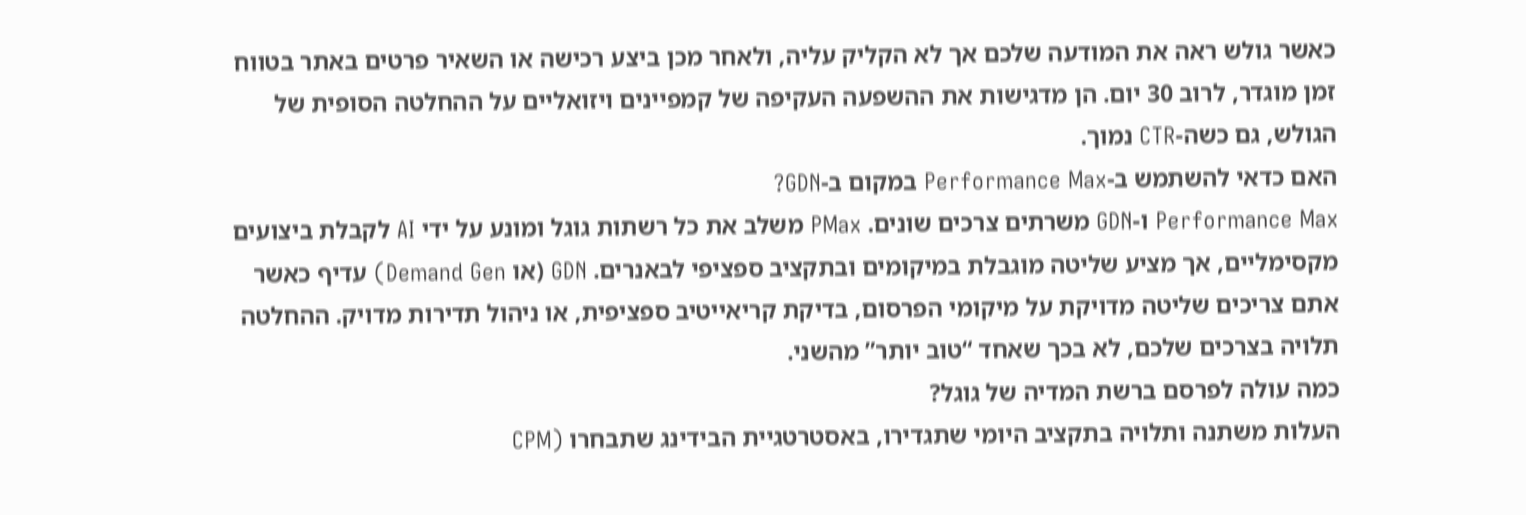כאשר גולש ראה את המודעה שלכם אך לא הקליק עליה, ולאחר מכן ביצע רכישה או השאיר פרטים באתר בטווח זמן מוגדר, לרוב 30 יום. הן מדגישות את ההשפעה העקיפה של קמפיינים ויזואליים על ההחלטה הסופית של הגולש, גם כשה-CTR נמוך.
האם כדאי להשתמש ב-Performance Max במקום ב-GDN?
Performance Max ו-GDN משרתים צרכים שונים. PMax משלב את כל רשתות גוגל ומונע על ידי AI לקבלת ביצועים מקסימליים, אך מציע שליטה מוגבלת במיקומים ובתקציב ספציפי לבאנרים. GDN (או Demand Gen) עדיף כאשר אתם צריכים שליטה מדויקת על מיקומי הפרסום, בדיקת קריאייטיב ספציפית, או ניהול תדירות מדויק. ההחלטה תלויה בצרכים שלכם, לא בכך שאחד “טוב יותר” מהשני.
כמה עולה לפרסם ברשת המדיה של גוגל?
העלות משתנה ותלויה בתקציב היומי שתגדירו, באסטרטגיית הבידינג שתבחרו (CPM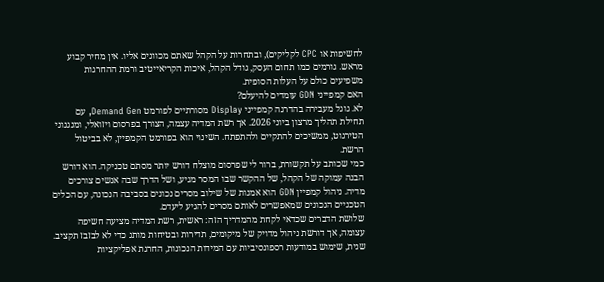לחשיפות או CPC לקליקים), ובתחרות על הקהל שאתם מכוונים אליו. אין מחיר קבוע מראש. גורמים כמו תחום העסק, גודל הקהל, איכות הקריאייטיב ורמת ההחרגות משפיעים כולם על העלות הסופית.
האם קמפייני GDN עומדים להיעלם?
לא. גוגל מעבירה בהדרגה קמפייני Display מסורתיים לפורמט Demand Gen, עם תחילת תהליך מרצון ביוני 2026. אך רשת המדיה עצמה, הצורך בפרסום ויזואלי, ומנגנוני הטירגוט, ממשיכים להתקיים ולהתפתח. השינוי הוא בפורמט הקמפיין, לא בביטול הרשת.
כמי שכותב על תקשורת, ברור לי שפרסום מוצלח דורש יותר מסתם טכניקה. הוא דורש הבנה עמוקה של הקהל, של ההקשר שבו המסר מגיע, ושל הדרך שבה אנשים צורכים מדיה. ניהול קמפיין GDN הוא אמנות של שילוב מסרים נכונים בסביבה הנכונה, עם הכלים הטכניים הנכונים שמאפשרים לאותם מסרים להגיע ליעדם.
שלושת הדברים שכדאי לקחת מהמדריך הזה: ראשית, רשת המדיה מציעה חשיפה עצומה, אך דורשת ניהול מדויק של מיקומים, תדירות ובטיחות מותג כדי לא לבזבז תקציב. שנית, שימוש במודעות רספונסיביות עם המידות הנכונות, החרגת אפליקציות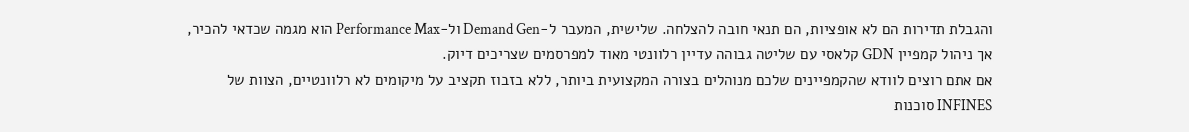והגבלת תדירות הם לא אופציות, הם תנאי חובה להצלחה. שלישית, המעבר ל-Demand Gen ול-Performance Max הוא מגמה שכדאי להכיר, אך ניהול קמפיין GDN קלאסי עם שליטה גבוהה עדיין רלוונטי מאוד למפרסמים שצריכים דיוק.
אם אתם רוצים לוודא שהקמפיינים שלכם מנוהלים בצורה המקצועית ביותר, ללא בזבוז תקציב על מיקומים לא רלוונטיים, הצוות של INFINES סוכנות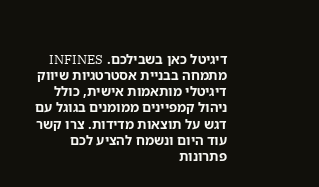דיגיטל כאן בשבילכם. INFINES מתמחה בבניית אסטרטגיות שיווק דיגיטלי מותאמות אישית, כולל ניהול קמפיינים ממומנים בגוגל עם דגש על תוצאות מדידות. צרו קשר עוד היום ונשמח להציע לכם פתרונות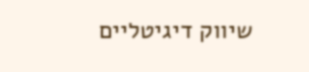שיווק דיגיטליים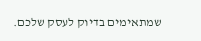שמתאימים בדיוק לעסק שלכם.